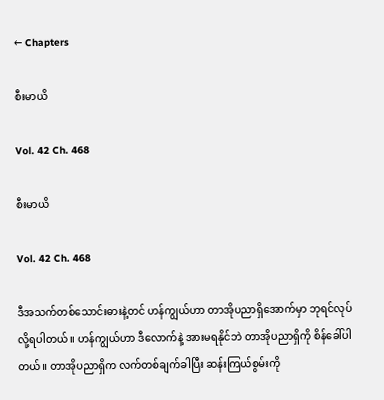← Chapters

စီးမာယိ

Vol. 42 Ch. 468

စီးမာယိ

Vol. 42 Ch. 468

ဒီအသက်တစ်သောင်းဓားနဲ့တင် ဟန်ကျွယ်ဟာ တာအိုပညာရှိအောက်မှာ ဘုရင်လုပ်လို့ရပါတယ်။ ဟန်ကျွယ်ဟာ ဒီလောက်နဲ့ အားမရနိုင်ဘဲ တာအိုပညာရှိကို စိန်ခေါ်ပါတယ်။ တာအိုပညာရှိက လက်တစ်ချက်ခါပြီး ဆန်းကြယ်စွမ်းကို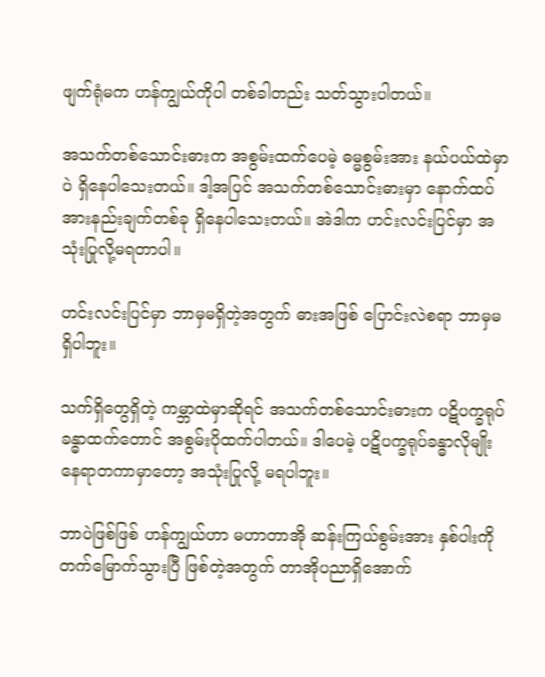ဖျက်ရုံမက ဟန်ကျွယ်ကိုပါ တစ်ခါတည်း သတ်သွားပါတယ်။

အသက်တစ်သောင်းဓားက အစွမ်းထက်ပေမဲ့ ဓမ္မစွမ်းအား နယ်ပယ်ထဲမှာပဲ ရှိနေပါသေးတယ်။ ဒါ့အပြင် အသက်တစ်သောင်းဓားမှာ နောက်ထပ် အားနည်းချက်တစ်ခု ရှိနေပါသေးတယ်။ အဲဒါက ဟင်းလင်းပြင်မှာ အသုံးပြုလို့မရတာပါ။

ဟင်းလင်းပြင်မှာ ဘာမှမရှိတဲ့အတွက် ဓားအဖြစ် ပြောင်းလဲစရာ ဘာမှမရှိပါဘူး။

သက်ရှိတွေရှိတဲ့ ကမ္ဘာထဲမှာဆိုရင် အသက်တစ်သောင်းဓားက ပဋိပက္ခရုပ်ခန္ဓာထက်တောင် အစွမ်းပိုထက်ပါတယ်။ ဒါပေမဲ့ ပဋိပက္ခရုပ်ခန္ဓာလိုမျိုး နေရာတကာမှာတော့ အသုံးပြုလို့ မရပါဘူး။

ဘာပဲဖြစ်ဖြစ် ဟန်ကျွယ်ဟာ မဟာတာအို ဆန်းကြယ်စွမ်းအား နှစ်ပါးကို တက်မြောက်သွားပြီ ဖြစ်တဲ့အတွက် တာအိုပညာရှိအောက်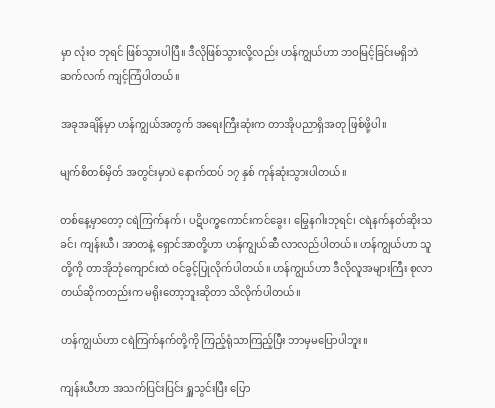မှာ လုံးဝ ဘုရင် ဖြစ်သွားပါပြီ။ ဒီလိုဖြစ်သွားလို့လည်း ဟန်ကျွယ်ဟာ ဘဝမြင့်ခြင်းမရှိဘဲ ဆက်လက် ကျင့်ကြံပါတယ်။

အခုအချိန်မှာ ဟန်ကျွယ်အတွက် အရေးကြီးဆုံးက တာအိုပညာရှိအတု ဖြစ်ဖို့ပါ။

မျက်စိတစ်မှိတ် အတွင်းမှာပဲ နောက်ထပ် ၁၇ နှစ် ကုန်ဆုံးသွားပါတယ်။

တစ်နေ့မှာတော့ ငရဲကြက်နက်၊ ပဋိပက္ခကောင်းကင်ခွေး၊ မြွေနဂါးဘုရင်၊ ငရဲနက်နတ်ဆိုးသခင်၊ ကျန်းယီ၊ အာတနဲ့ ရှောင်အာတို့ဟာ ဟန်ကျွယ်ဆီ လာလည်ပါတယ်။ ဟန်ကျွယ်ဟာ သူတို့ကို တာအိုဘုံကျောင်းထဲ ဝင်ခွင့်ပြုလိုက်ပါတယ်။ ဟန်ကျွယ်ဟာ ဒီလိုလူအများကြီး စုလာတယ်ဆိုကတည်းက မရိုးတော့ဘူးဆိုတာ သိလိုက်ပါတယ်။

ဟန်ကျွယ်ဟာ ငရဲကြက်နက်တို့ကို ကြည့်ရုံသာကြည့်ပြီး ဘာမှမပြောပါဘူး။

ကျန်းယီဟာ အသက်ပြင်းပြင်း ရှူသွင်းပြီး ပြော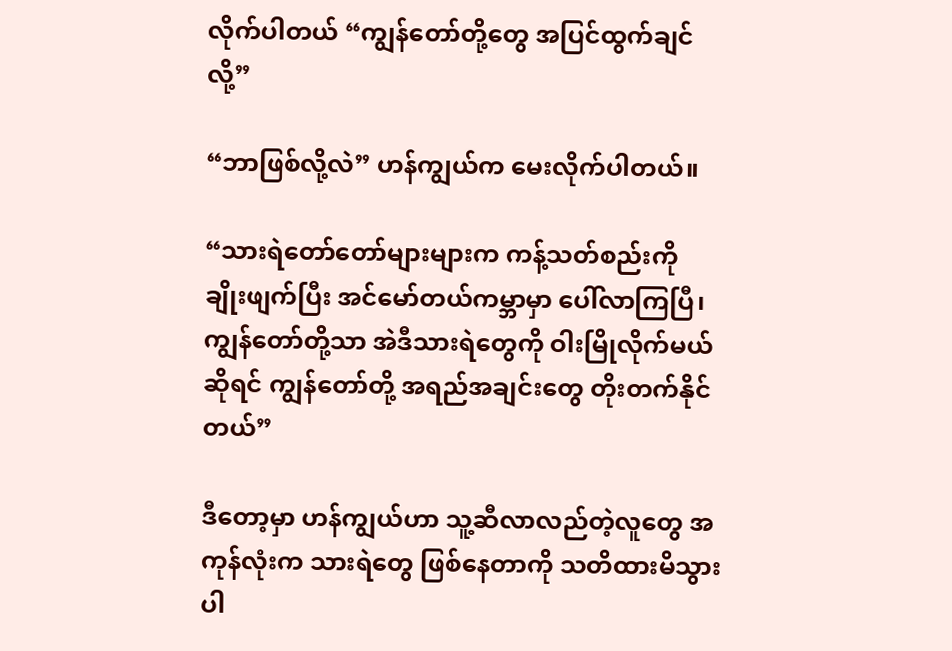လိုက်ပါတယ် “ကျွန်တော်တို့တွေ အပြင်ထွက်ချင်လို့”

“ဘာဖြစ်လို့လဲ” ဟန်ကျွယ်က မေးလိုက်ပါတယ်။

“သားရဲတော်တော်များများက ကန့်သတ်စည်းကို ချိုးဖျက်ပြီး အင်မော်တယ်ကမ္ဘာမှာ ပေါ်လာကြပြီ၊ ကျွန်တော်တို့သာ အဲဒီသားရဲတွေကို ဝါးမြိုလိုက်မယ်ဆိုရင် ကျွန်တော်တို့ အရည်အချင်းတွေ တိုးတက်နိုင်တယ်”

ဒီတော့မှာ ဟန်ကျွယ်ဟာ သူ့ဆီလာလည်တဲ့လူတွေ အကုန်လုံးက သားရဲတွေ ဖြစ်နေတာကို သတိထားမိသွားပါ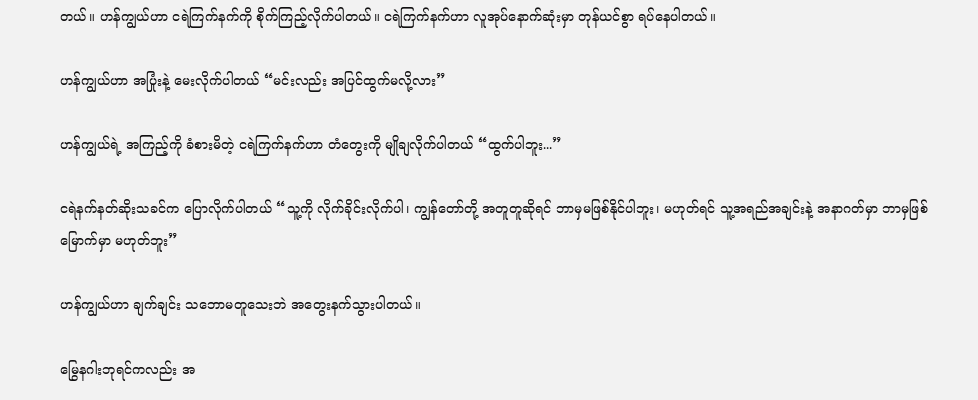တယ်။ ဟန်ကျွယ်ဟာ ငရဲကြက်နက်ကို စိုက်ကြည့်လိုက်ပါတယ်။ ငရဲကြက်နက်ဟာ လူအုပ်နောက်ဆုံးမှာ တုန်ယင်စွာ ရပ်နေပါတယ်။

ဟန်ကျွယ်ဟာ အပြုံးနဲ့ မေးလိုက်ပါတယ် “မင်းလည်း အပြင်ထွက်မလို့လား”

ဟန်ကျွယ်ရဲ့ အကြည့်ကို ခံစားမိတဲ့ ငရဲကြက်နက်ဟာ တံတွေးကို မျိုချလိုက်ပါတယ် “ထွက်ပါဘူး...”

ငရဲနက်နတ်ဆိုးသခင်က ပြောလိုက်ပါတယ် “သူ့ကို လိုက်ခိုင်းလိုက်ပါ၊ ကျွန်တော်တို့ အတူတူဆိုရင် ဘာမှမဖြစ်နိုင်ပါဘူး၊ မဟုတ်ရင် သူ့အရည်အချင်းနဲ့ အနာဂတ်မှာ ဘာမှဖြစ်မြောက်မှာ မဟုတ်ဘူး”

ဟန်ကျွယ်ဟာ ချက်ချင်း သဘောမတူသေးဘဲ အတွေးနက်သွားပါတယ်။

မြွေနဂါးဘုရင်ကလည်း အ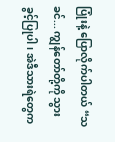ပြုံးနဲ့ ပြောလိုက်ပါတယ် “သခင်... ကျွန်တော်တို့ကို သွားခွင့်ပြုပါ၊ အဲဒီသားရဲတွေက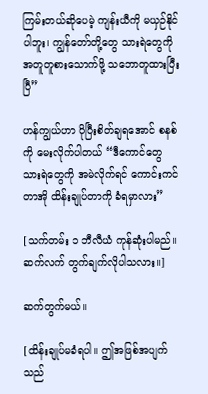ကြမ်းတယ်ဆိုပေမဲ့ ကျန်းယီကို မယှဉ်နိုင်ပါဘူး၊ ကျွန်တော်တို့တွေ သားရဲတွေကို အတူတူစားသောက်ဖို့ သဘောတူထားပြီးပြီ”

ဟန်ကျွယ်ဟာ ပိုပြီးစိတ်ချရအောင် စနစ်ကို မေးလိုက်ပါတယ် “ဒီကောင်တွေ သားရဲတွေကို အမဲလိုက်ရင် ကောင်းကင်တာအို ထိန်းချုပ်တာကို ခံရမှာလား”

[သက်တမ်း ၁ ဘီလီယံ ကုန်ဆုံးပါမည်။ ဆက်လက် တွက်ချက်လိုပါသလား။]

ဆက်တွက်မယ်။

[ထိန်းချုပ်မခံရပါ။ ဤအဖြစ်အပျက်သည်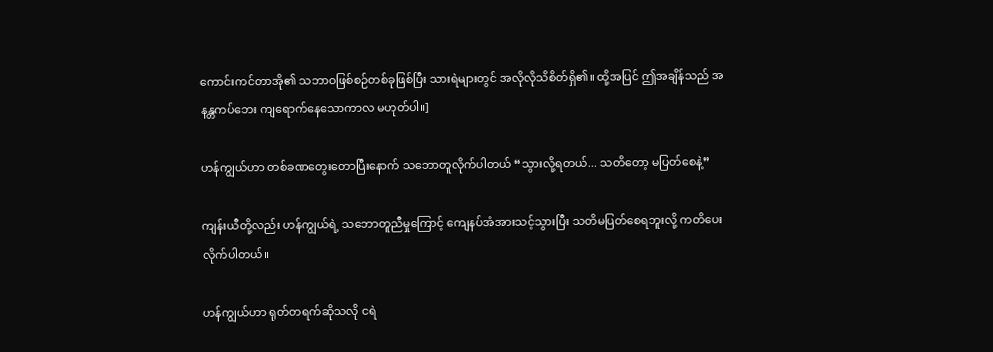ကောင်းကင်တာအို၏ သဘာဝဖြစ်စဉ်တစ်ခုဖြစ်ပြီး သားရဲများတွင် အလိုလိုသိစိတ်ရှိ၏။ ထို့အပြင် ဤအချိန်သည် အနန္တကပ်ဘေး ကျရောက်နေသောကာလ မဟုတ်ပါ။]

ဟန်ကျွယ်ဟာ တစ်ခဏတွေးတောပြီးနောက် သဘောတူလိုက်ပါတယ် “သွားလို့ရတယ်... သတိတော့ မပြတ်စေနဲ့”

ကျန်းယီတို့လည်း ဟန်ကျွယ်ရဲ့ သဘောတူညီမှုကြောင့် ကျေနပ်အံအားသင့်သွားပြီး သတိမပြတ်စေရဘူးလို့ ကတိပေးလိုက်ပါတယ်။

ဟန်ကျွယ်ဟာ ရုတ်တရက်ဆိုသလို ငရဲ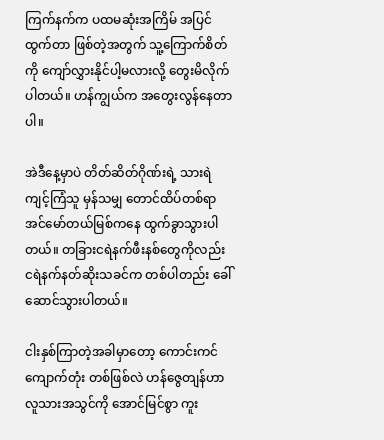ကြက်နက်က ပထမဆုံးအကြိမ် အပြင်ထွက်တာ ဖြစ်တဲ့အတွက် သူ့ကြောက်စိတ်ကို ကျော်လွှားနိုင်ပါ့မလားလို့ တွေးမိလိုက်ပါတယ်။ ဟန်ကျွယ်က အတွေးလွန်နေတာပါ။

အဲဒီနေ့မှာပဲ တိတ်ဆိတ်ဂိုဏ်းရဲ့ သားရဲကျင့်ကြံသူ မှန်သမျှ တောင်ထိပ်တစ်ရာ အင်မော်တယ်မြစ်ကနေ ထွက်ခွာသွားပါတယ်။ တခြားငရဲနက်ဖီးနစ်တွေကိုလည်း ငရဲနက်နတ်ဆိုးသခင်က တစ်ပါတည်း ခေါ်ဆောင်သွားပါတယ်။

ငါးနှစ်ကြာတဲ့အခါမှာတော့ ကောင်းကင်ကျောက်တုံး တစ်ဖြစ်လဲ ဟန်ဇွေတျန်ဟာ လူသားအသွင်ကို အောင်မြင်စွာ ကူး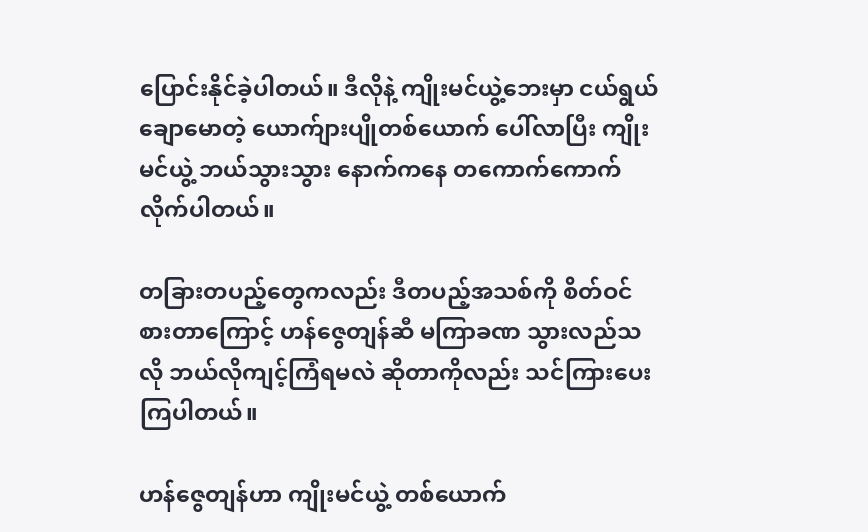ပြောင်းနိုင်ခဲ့ပါတယ်။ ဒီလိုနဲ့ ကျိုးမင်ယွဲ့ဘေးမှာ ငယ်ရွယ်ချောမောတဲ့ ယောက်ျားပျိုတစ်ယောက် ပေါ်လာပြီး ကျိုးမင်ယွဲ့ ဘယ်သွားသွား နောက်ကနေ တကောက်ကောက် လိုက်ပါတယ်။

တခြားတပည့်တွေကလည်း ဒီတပည့်အသစ်ကို စိတ်ဝင်စားတာကြောင့် ဟန်ဇွေတျန်ဆီ မကြာခဏ သွားလည်သလို ဘယ်လိုကျင့်ကြံရမလဲ ဆိုတာကိုလည်း သင်ကြားပေးကြပါတယ်။

ဟန်ဇွေတျန်ဟာ ကျိုးမင်ယွဲ့ တစ်ယောက်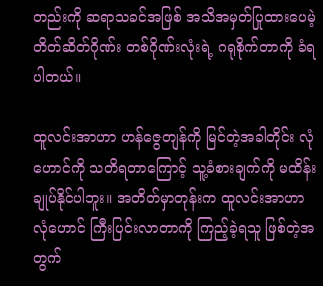တည်းကို ဆရာသခင်အဖြစ် အသိအမှတ်ပြုထားပေမဲ့ တိတ်ဆိတ်ဂိုဏ်း တစ်ဂိုဏ်းလုံးရဲ့ ဂရုစိုက်တာကို ခံရပါတယ်။

ထူလင်းအာဟာ ဟန်ဇွေတျန်ကို မြင်တဲ့အခါတိုင်း လုံဟောင်ကို သတိရတာကြောင့် သူ့ခံစားချက်ကို မထိန်းချုပ်နိုင်ပါဘူး။ အတိတ်မှာတုန်းက ထူလင်းအာဟာ လုံဟောင် ကြီးပြင်းလာတာကို ကြည့်ခဲ့ရသူ ဖြစ်တဲ့အတွက်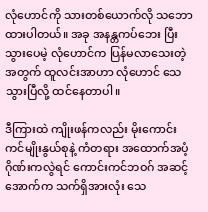လုံဟောင်ကို သားတစ်ယောက်လို သဘောထားပါတယ်။ အခု အနန္တကပ်ဘေး ပြီးသွားပေမဲ့ လုံဟောင်က ပြန်မလာသေးတဲ့အတွက် ထူလင်းအာဟာ လုံဟောင် သေသွားပြီလို့ ထင်နေတာပါ။

ဒီကြားထဲ ကျိုးဖန်ကလည်း မိုးကောင်းကင်မျိုးနွယ်စုနဲ့ ကံတရား အထောက်အပံ့ဂိုဏ်းကလွဲရင် ကောင်းကင်ဘဝဂ် အဆင့်အောက်က သက်ရှိအားလုံး သေ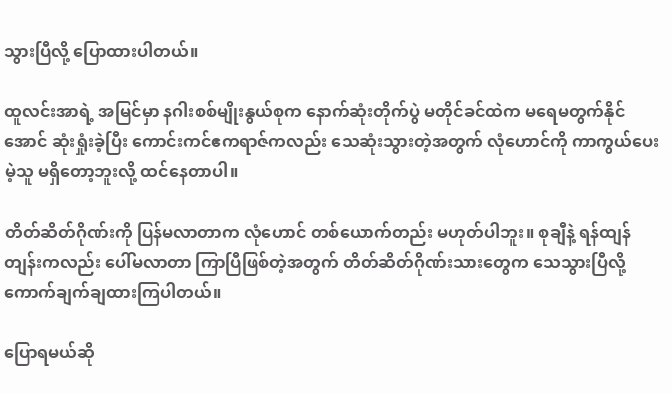သွားပြီလို့ ပြောထားပါတယ်။

ထူလင်းအာရဲ့ အမြင်မှာ နဂါးစစ်မျိုးနွယ်စုက နောက်ဆုံးတိုက်ပွဲ မတိုင်ခင်ထဲက မရေမတွက်နိုင်အောင် ဆုံးရှုံးခဲ့ပြီး ကောင်းကင်ဧကရာဇ်ကလည်း သေဆုံးသွားတဲ့အတွက် လုံဟောင်ကို ကာကွယ်ပေးမဲ့သူ မရှိတော့ဘူးလို့ ထင်နေတာပါ။

တိတ်ဆိတ်ဂိုဏ်းကို ပြန်မလာတာက လုံဟောင် တစ်ယောက်တည်း မဟုတ်ပါဘူး။ စုချီနဲ့ ရန်ထျန်တျန်းကလည်း ပေါ်မလာတာ ကြာပြီဖြစ်တဲ့အတွက် တိတ်ဆိတ်ဂိုဏ်းသားတွေက သေသွားပြီလို့ ကောက်ချက်ချထားကြပါတယ်။

ပြောရမယ်ဆို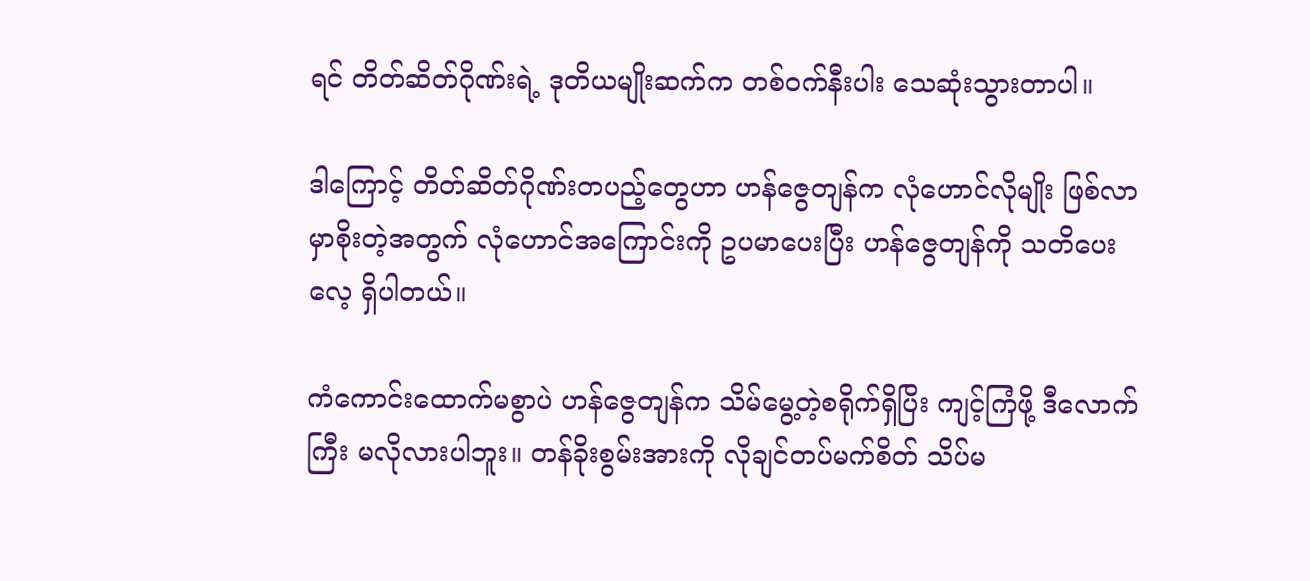ရင် တိတ်ဆိတ်ဂိုဏ်းရဲ့ ဒုတိယမျိုးဆက်က တစ်ဝက်နီးပါး သေဆုံးသွားတာပါ။

ဒါကြောင့် တိတ်ဆိတ်ဂိုဏ်းတပည့်တွေဟာ ဟန်ဇွေတျန်က လုံဟောင်လိုမျိုး ဖြစ်လာမှာစိုးတဲ့အတွက် လုံဟောင်အကြောင်းကို ဥပမာပေးပြီး ဟန်ဇွေတျန်ကို သတိပေးလေ့ ရှိပါတယ်။

ကံကောင်းထောက်မစွာပဲ ဟန်ဇွေတျန်က သိမ်မွေ့တဲ့စရိုက်ရှိပြိး ကျင့်ကြံဖို့ ဒီလောက်ကြီး မလိုလားပါဘူး။ တန်ခိုးစွမ်းအားကို လိုချင်တပ်မက်စိတ် သိပ်မ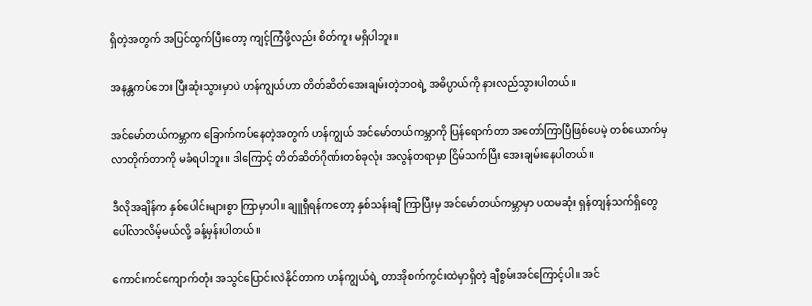ရှိတဲ့အတွက် အပြင်ထွက်ပြီးတော့ ကျင့်ကြံဖို့လည်း စိတ်ကူး မရှိပါဘူး။

အနန္တကပ်ဘေး ပြီးဆုံးသွားမှာပဲ ဟန်ကျွယ်ဟာ တိတ်ဆိတ်အေးချမ်းတဲ့ဘဝရဲ့ အဓိပ္ပာယ်ကို နားလည်သွားပါတယ်။

အင်မော်တယ်ကမ္ဘာက ခြောက်ကပ်နေတဲ့အတွက် ဟန်ကျွယ် အင်မော်တယ်ကမ္ဘာကို ပြန်ရောက်တာ အတော်ကြာပြီဖြစ်ပေမဲ့ တစ်ယောက်မှ လာတိုက်တာကို မခံရပါဘူး။ ဒါကြောင့် တိတ်ဆိတ်ဂိုဏ်းတစ်ခုလုံး အလွန်တရာမှာ ငြိမ်သက်ပြီး အေးချမ်းနေပါတယ်။

ဒီလိုအချိန်က နှစ်ပေါင်းများစွာ ကြာမှာပါ။ ချူရှီရန်ကတော့ နှစ်သန်းချီ ကြာပြီးမှ အင်မော်တယ်ကမ္ဘာမှာ ပထမဆုံး ရှန်တျန်သက်ရှိတွေ ပေါ်လာလိမ့်မယ်လို့ ခန့်မှန်းပါတယ်။

ကောင်းကင်ကျောက်တုံး အသွင်ပြောင်းလဲနိုင်တာက ဟန်ကျွယ်ရဲ့ တာအိုစက်ကွင်းထဲမှာရှိတဲ့ ချီစွမ်းအင်ကြောင့်ပါ။ အင်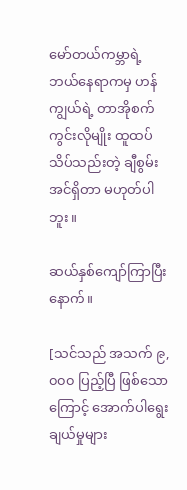မော်တယ်ကမ္ဘာရဲ့ ဘယ်နေရာကမှ ဟန်ကျွယ်ရဲ့ တာအိုစက်ကွင်းလိုမျိုး ထူထပ်သိပ်သည်းတဲ့ ချီစွမ်းအင်ရှိတာ မဟုတ်ပါဘူး။

ဆယ်နှစ်ကျော်ကြာပြီးနောက်။

[သင်သည် အသက် ၉,၀၀၀ ပြည့်ပြီ ဖြစ်သောကြောင့် အောက်ပါရွေးချယ်မှုများ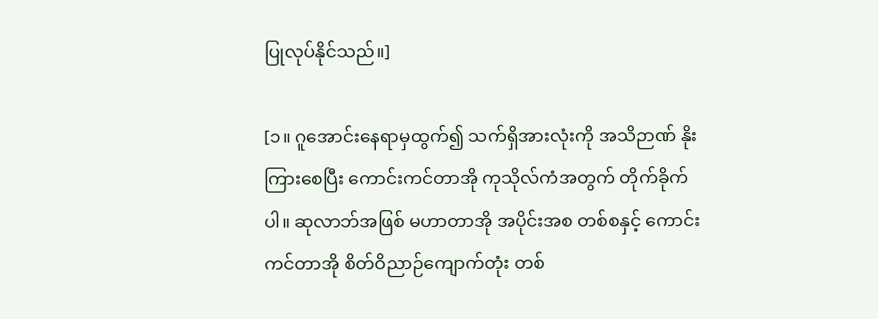ပြုလုပ်နိုင်သည်။]

[၁။ ဂူအောင်းနေရာမှထွက်၍ သက်ရှိအားလုံးကို အသိဉာဏ် နိုးကြားစေပြီး ကောင်းကင်တာအို ကုသိုလ်ကံအတွက် တိုက်ခိုက်ပါ။ ဆုလာဘ်အဖြစ် မဟာတာအို အပိုင်းအစ တစ်စနှင့် ကောင်းကင်တာအို စိတ်ဝိညာဉ်ကျောက်တုံး တစ်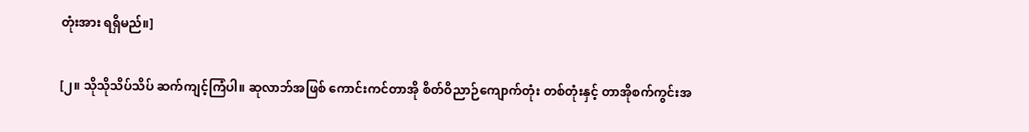တုံးအား ရရှိမည်။]

[၂။ သိုသိုသိပ်သိပ် ဆက်ကျင့်ကြံပါ။ ဆုလာဘ်အဖြစ် ကောင်းကင်တာအို စိတ်ဝိညာဉ်ကျောက်တုံး တစ်တုံးနှင့် တာအိုစက်ကွင်းအ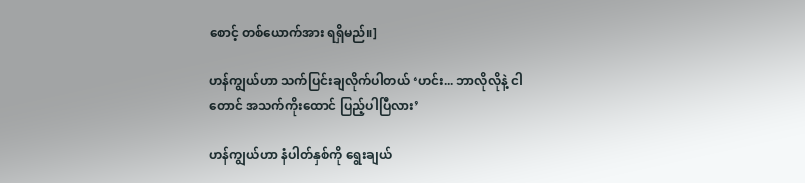စောင့် တစ်ယောက်အား ရရှိမည်။]

ဟန်ကျွယ်ဟာ သက်ပြင်းချလိုက်ပါတယ် ‘ဟင်း... ဘာလိုလိုနဲ့ ငါတောင် အသက်ကိုးထောင် ပြည့်ပါပြီလား’

ဟန်ကျွယ်ဟာ နံပါတ်နှစ်ကို ရွေးချယ်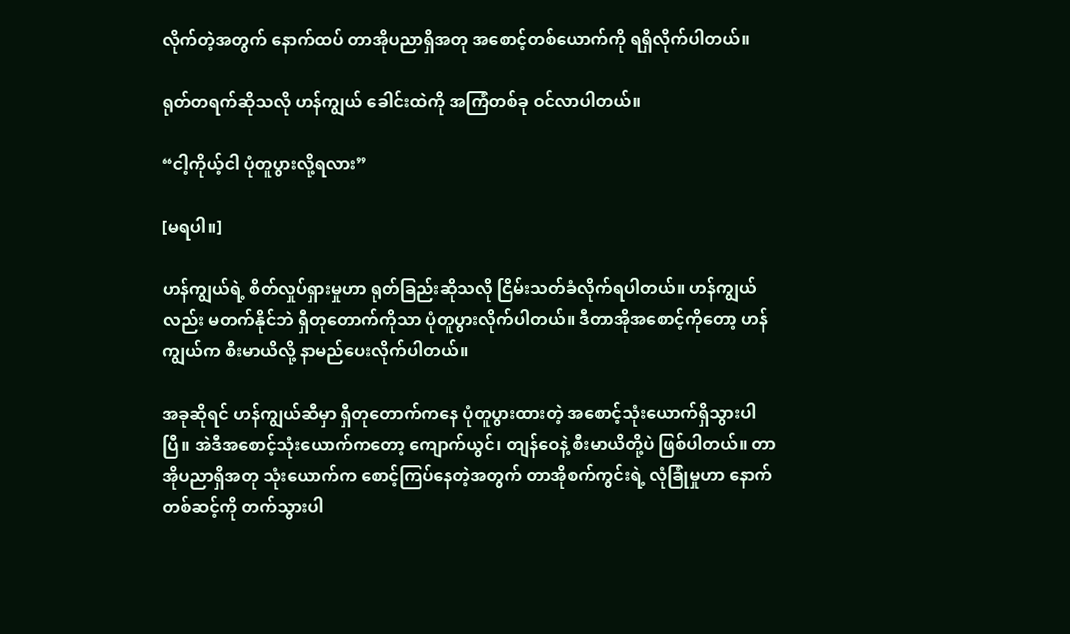လိုက်တဲ့အတွက် နောက်ထပ် တာအိုပညာရှိအတု အစောင့်တစ်ယောက်ကို ရရှိလိုက်ပါတယ်။

ရုတ်တရက်ဆိုသလို ဟန်ကျွယ် ခေါင်းထဲကို အကြံတစ်ခု ဝင်လာပါတယ်။

“ငါ့ကိုယ့်ငါ ပုံတူပွားလို့ရလား”

[မရပါ။]

ဟန်ကျွယ်ရဲ့ စိတ်လှုပ်ရှားမှုဟာ ရုတ်ခြည်းဆိုသလို ငြိမ်းသတ်ခံလိုက်ရပါတယ်။ ဟန်ကျွယ်လည်း မတက်နိုင်ဘဲ ရှီတုတောက်ကိုသာ ပုံတူပွားလိုက်ပါတယ်။ ဒီတာအိုအစောင့်ကိုတော့ ဟန်ကျွယ်က စီးမာယိလို့ နာမည်ပေးလိုက်ပါတယ်။

အခုဆိုရင် ဟန်ကျွယ်ဆီမှာ ရှီတုတောက်ကနေ ပုံတူပွားထားတဲ့ အစောင့်သုံးယောက်ရှိသွားပါပြီ။ အဲဒီအစောင့်သုံးယောက်ကတော့ ကျောက်ယွင်၊ တျန်ဝေနဲ့ စီးမာယိတို့ပဲ ဖြစ်ပါတယ်။ တာအိုပညာရှိအတု သုံးယောက်က စောင့်ကြပ်နေတဲ့အတွက် တာအိုစက်ကွင်းရဲ့ လုံခြုံမှုဟာ နောက်တစ်ဆင့်ကို တက်သွားပါ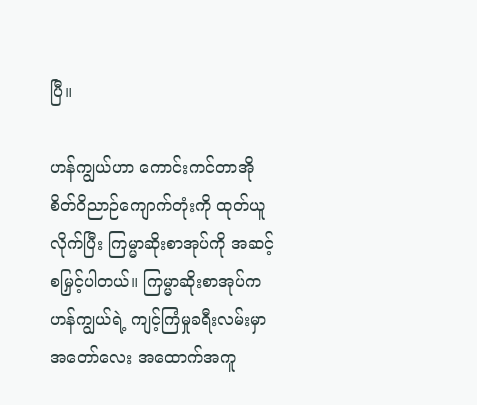ပြီ။

ဟန်ကျွယ်ဟာ ကောင်းကင်တာအို စိတ်ဝိညာဉ်ကျောက်တုံးကို ထုတ်ယူလိုက်ပြီး ကြမ္မာဆိုးစာအုပ်ကို အဆင့်စမြှင့်ပါတယ်။ ကြမ္မာဆိုးစာအုပ်က ဟန်ကျွယ်ရဲ့ ကျင့်ကြံမှုခရီးလမ်းမှာ အတော်လေး အထောက်အကူ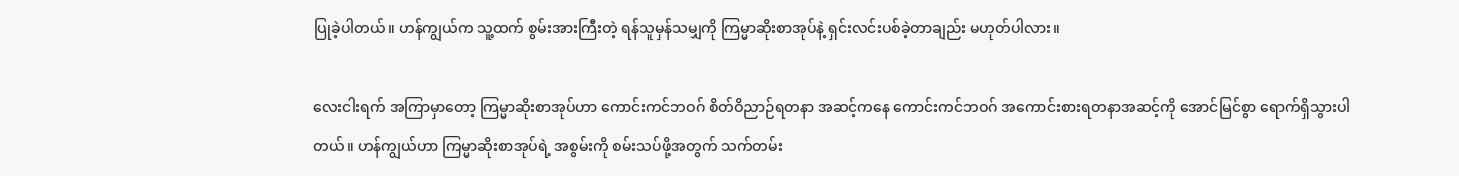ပြုခဲ့ပါတယ်။ ဟန်ကျွယ်က သူ့ထက် စွမ်းအားကြီးတဲ့ ရန်သူမှန်သမျှကို ကြမ္မာဆိုးစာအုပ်နဲ့ ရှင်းလင်းပစ်ခဲ့တာချည်း မဟုတ်ပါလား။

လေးငါးရက် အကြာမှာတော့ ကြမ္မာဆိုးစာအုပ်ဟာ ကောင်းကင်ဘဝဂ် စိတ်ဝိညာဉ်ရတနာ အဆင့်ကနေ ကောင်းကင်ဘဝဂ် အကောင်းစားရတနာအဆင့်ကို အောင်မြင်စွာ ရောက်ရှိသွားပါတယ်။ ဟန်ကျွယ်ဟာ ကြမ္မာဆိုးစာအုပ်ရဲ့ အစွမ်းကို စမ်းသပ်ဖို့အတွက် သက်တမ်း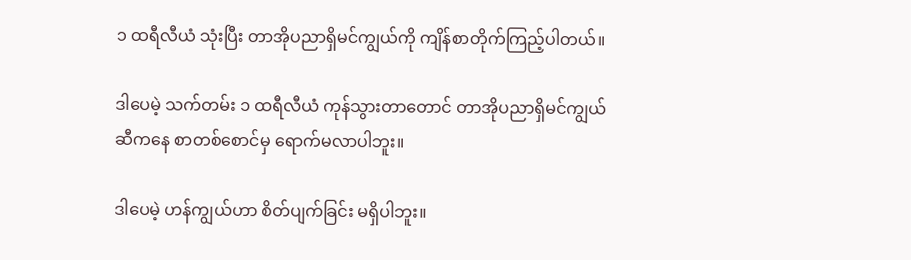၁ ထရီလီယံ သုံးပြီး တာအိုပညာရှိမင်ကျွယ်ကို ကျိန်စာတိုက်ကြည့်ပါတယ်။

ဒါပေမဲ့ သက်တမ်း ၁ ထရီလီယံ ကုန်သွားတာတောင် တာအိုပညာရှိမင်ကျွယ်ဆီကနေ စာတစ်စောင်မှ ရောက်မလာပါဘူး။

ဒါပေမဲ့ ဟန်ကျွယ်ဟာ စိတ်ပျက်ခြင်း မရှိပါဘူး။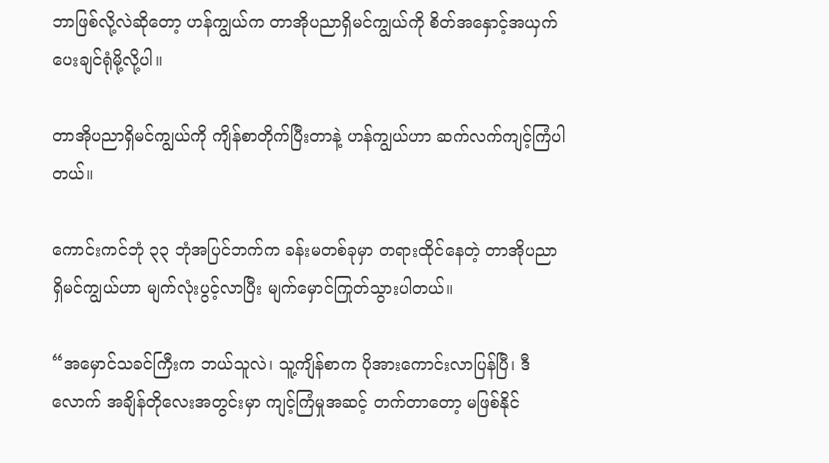ဘာဖြစ်လို့လဲဆိုတော့ ဟန်ကျွယ်က တာအိုပညာရှိမင်ကျွယ်ကို စိတ်အနှောင့်အယှက် ပေးချင်ရုံမို့လို့ပါ။

တာအိုပညာရှိမင်ကျွယ်ကို ကျိန်စာတိုက်ပြီးတာနဲ့ ဟန်ကျွယ်ဟာ ဆက်လက်ကျင့်ကြံပါတယ်။

ကောင်းကင်ဘုံ ၃၃ ဘုံအပြင်ဘက်က ခန်းမတစ်ခုမှာ တရားထိုင်နေတဲ့ တာအိုပညာရှိမင်ကျွယ်ဟာ မျက်လုံးပွင့်လာပြီး မျက်မှောင်ကြုတ်သွားပါတယ်။

“အမှောင်သခင်ကြီးက ဘယ်သူလဲ၊ သူ့ကျိန်စာက ပိုအားကောင်းလာပြန်ပြီ၊ ဒီလောက် အချိန်တိုလေးအတွင်းမှာ ကျင့်ကြံမှုအဆင့် တက်တာ‌တော့ မဖြစ်နိုင်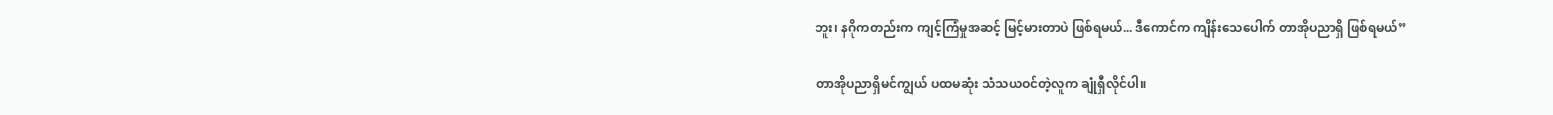ဘူး၊ နဂိုကတည်းက ကျင့်ကြံမှုအဆင့် မြင့်မားတာပဲ ဖြစ်ရမယ်... ဒီကောင်က ကျိန်းသေပေါက် တာအိုပညာရှိ ဖြစ်ရမယ်”

တာအိုပညာရှိမင်ကျွယ် ပထမဆုံး သံသယဝင်တဲ့လူက ချုံရှီလိုင်ပါ။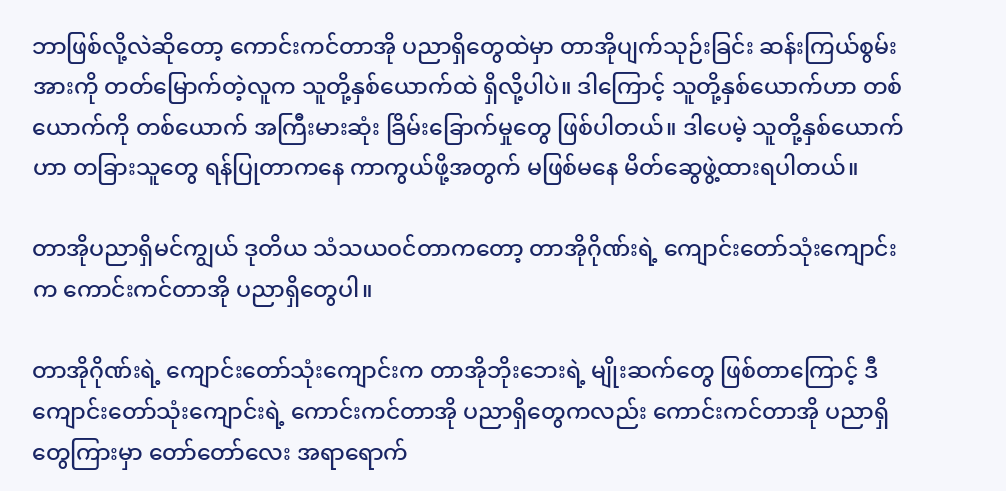ဘာဖြစ်လို့လဲဆိုတော့ ကောင်းကင်တာအို ပညာရှိတွေထဲမှာ တာအိုပျက်သုဉ်းခြင်း ဆန်းကြယ်စွမ်းအားကို တတ်မြောက်တဲ့လူက သူတို့နှစ်ယောက်ထဲ ရှိလို့ပါပဲ။ ဒါကြောင့် သူတို့နှစ်ယောက်ဟာ တစ်ယောက်ကို တစ်ယောက် အကြီးမားဆုံး ခြိမ်းခြောက်မှုတွေ ဖြစ်ပါတယ်။ ဒါပေမဲ့ သူတို့နှစ်ယောက်ဟာ တခြားသူတွေ ရန်ပြုတာကနေ ကာကွယ်ဖို့အတွက် မဖြစ်မနေ မိတ်ဆွေဖွဲ့ထားရပါတယ်။

တာအိုပညာရှိမင်ကျွယ် ဒုတိယ သံသယဝင်တာကတော့ တာအိုဂိုဏ်းရဲ့ ကျောင်းတော်သုံးကျောင်းက ကောင်းကင်တာအို ပညာရှိတွေပါ။

တာအိုဂိုဏ်းရဲ့ ကျောင်းတော်သုံးကျောင်းက တာအိုဘိုးဘေးရဲ့ မျိုးဆက်တွေ ဖြစ်တာကြောင့် ဒီကျောင်းတော်သုံးကျောင်းရဲ့ ကောင်းကင်တာအို ပညာရှိတွေကလည်း ကောင်းကင်တာအို ပညာရှိတွေကြားမှာ တော်တော်လေး အရာရောက်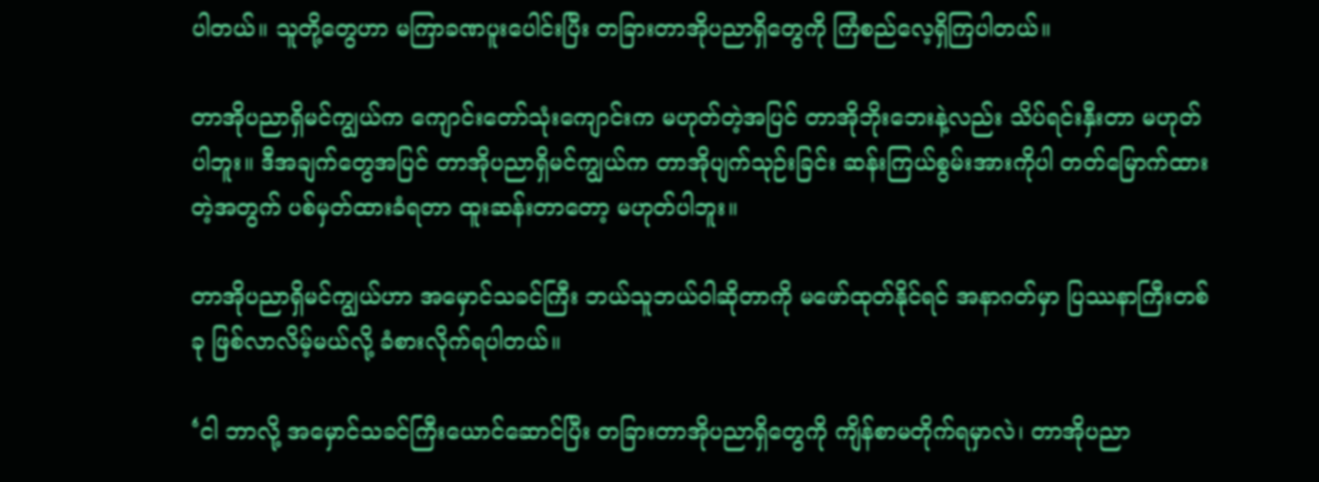ပါတယ်။ သူတို့တွေဟာ မကြာခဏပူးပေါင်းပြီး တခြားတာအိုပညာရှိတွေကို ကြံစည်လေ့ရှိကြပါတယ်။

တာအိုပညာရှိမင်ကျွယ်က ကျောင်းတော်သုံးကျောင်းက မဟုတ်တဲ့အပြင် တာအိုဘိုးဘေးနဲ့လည်း သိပ်ရင်းနှီးတာ မဟုတ်ပါဘူး။ ဒီအချက်တွေအပြင် တာအိုပညာရှိမင်ကျွယ်က တာအိုပျက်သုဉ်းခြင်း ဆန်းကြယ်စွမ်းအားကိုပါ တတ်မြောက်ထားတဲ့အတွက် ပစ်မှတ်ထားခံရတာ ထူးဆန်းတာတော့ မဟုတ်ပါဘူး။

တာအိုပညာရှိမင်ကျွယ်ဟာ အမှောင်သခင်ကြီး ဘယ်သူဘယ်ဝါဆိုတာကို မဖော်ထုတ်နိုင်ရင် အနာဂတ်မှာ ပြဿနာကြီးတစ်ခု ဖြစ်လာလိမ့်မယ်လို့ ခံစားလိုက်ရပါတယ်။

‘ငါ ဘာလို့ အမှောင်သခင်ကြီးယောင်ဆောင်ပြီး တခြားတာအိုပညာရှိတွေကို ကျိန်စာမတိုက်ရမှာလဲ၊ တာအိုပညာ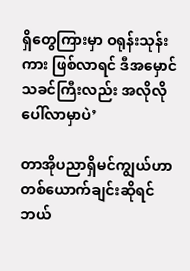ရှိတွေကြားမှာ ဝရုန်းသုန်းကား ဖြစ်လာရင် ဒီအမှောင်သခင်ကြီးလည်း အလိုလိုပေါ်လာမှာပဲ’

တာအိုပညာရှိမင်ကျွယ်ဟာ တစ်ယောက်ချင်းဆိုရင် ဘယ်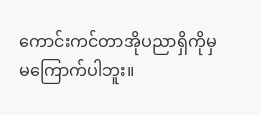ကောင်းကင်တာအိုပညာရှိကိုမှ မကြောက်ပါဘူး။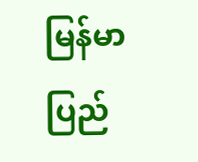မြန်မာပြည်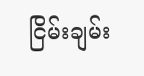ငြိမ်းချမ်း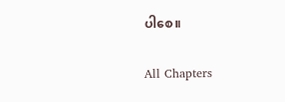ပါစေ။

All Chapters